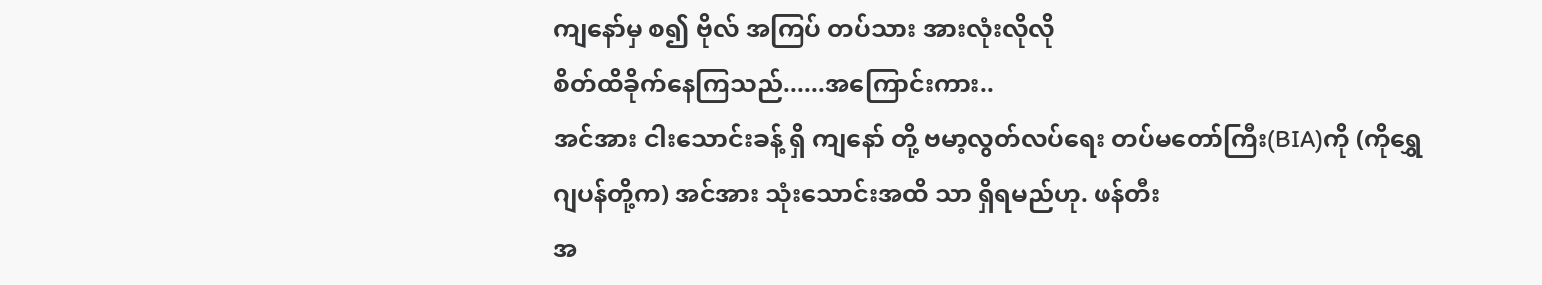ကျနော်မှ စ၍ ဗိုလ် အကြပ် တပ်သား အားလုံးလိုလို
စိတ်ထိခိုက်နေကြသည်......အကြောင်းကား..
အင်အား ငါးသောင်းခန့် ရှိ ကျနော် တို့ ဗမာ့လွတ်လပ်ရေး တပ်မတော်ကြီး(BIA)ကို (ကိုရွှေ
ဂျပန်တို့က) အင်အား သုံးသောင်းအထိ သာ ရှိရမည်ဟု. ဖန်တီး
အ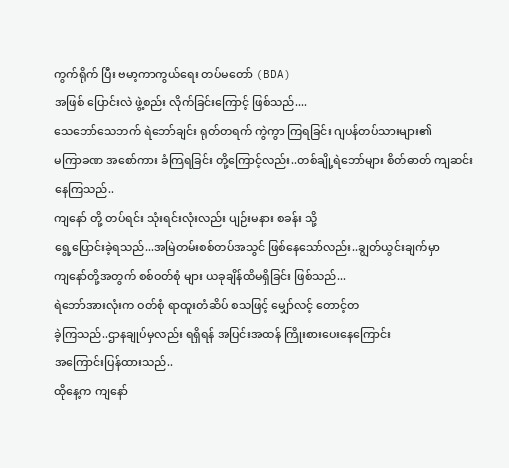ကွက်ရိုက် ပြီး ဗမာ့ကာကွယ်ရေး တပ်မတော် (BDA)
အဖြစ် ပြောင်းလဲ ဖွဲ့စည်း လိုက်ခြင်းကြောင့် ဖြစ်သည်....
သေဘော်သေဘက် ရဲဘော်ချင်း ရုတ်တရက် ကွဲကွာ ကြရခြင်း ဂျပန်တပ်သားများ၏
မကြာခဏ အစော်ကား ခံကြရခြင်း တို့ကြောင့်လည်း..တစ်ချို့ရဲဘော်များ စိတ်ဓာတ် ကျဆင်း
နေကြသည်..
ကျနော် တို့ တပ်ရင်း သုံးရင်းလုံးလည်း ပျဉ်းမနား စခန်း သို့
ရွေ့ပြောင်းခဲ့ရသည်...အမြဲတမ်းစစ်တပ်အသွင် ဖြစ်နေသော်လည်း..ချွတ်ယွင်းချက်မှာ
ကျနော်တို့အတွက် စစ်ဝတ်စုံ များ ယခုချိန်ထိမရှိခြင်း ဖြစ်သည်...
ရဲဘော်အားလုံးက ဝတ်စုံ ရာထူးတံဆိပ် စသဖြင့် မျှော်လင့် တောင့်တ
ခဲ့ကြသည်..ဌာနချုပ်မှလည်း ရရှိရန် အပြင်းအထန် ကြိုးစားပေးနေကြောင်း
အကြောင်းပြန်ထားသည်..
ထိုနေ့က ကျနော်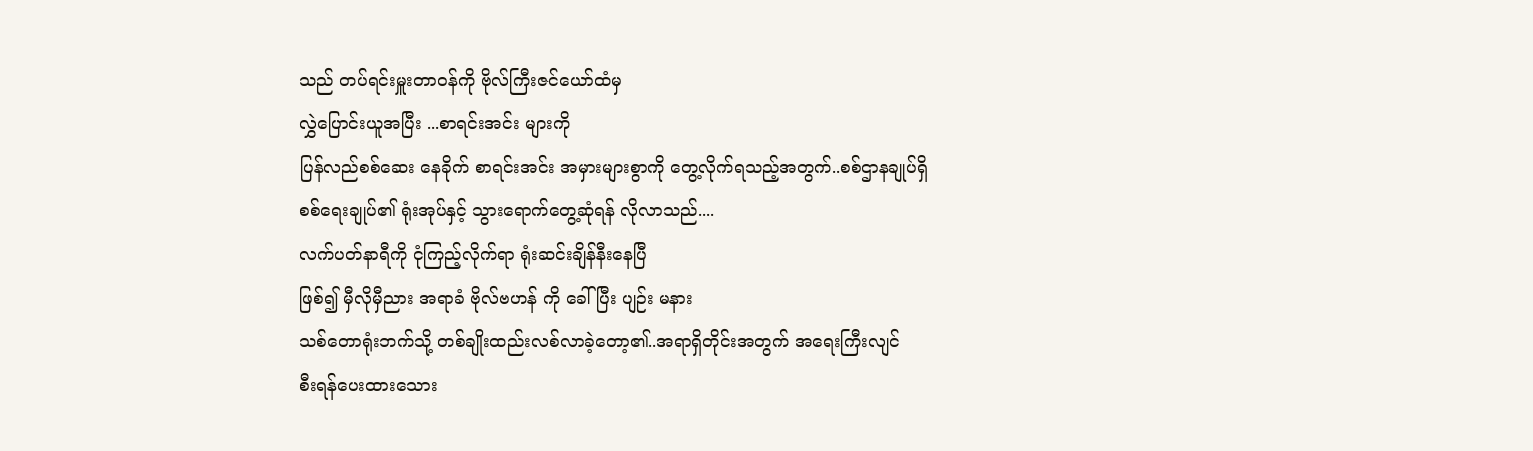သည် တပ်ရင်းမှူးတာဝန်ကို ဗိုလ်ကြီးဇင်ယော်ထံမှ
လွှဲပြောင်းယူအပြီး ...စာရင်းအင်း များကို
ပြန်လည်စစ်ဆေး နေခိုက် စာရင်းအင်း အမှားများစွာကို တွေ့လိုက်ရသည့်အတွက်..စစ်ဌာနချုပ်ရှိ
စစ်ရေးချုပ်၏ ရုံးအုပ်နှင့် သွားရောက်တွေ့ဆုံရန် လိုလာသည်....
လက်ပတ်နာရီကို ငုံကြည့်လိုက်ရာ ရုံးဆင်းချိန်နီးနေပြီ
ဖြစ်၍ မှီလိုမှီညား အရာခံ ဗိုလ်ဗဟန် ကို ခေါ်ပြီး ပျဉ်း မနား
သစ်တောရုံးဘက်သို့ တစ်ချိုးထည်းလစ်လာခဲ့တော့၏..အရာရှိတိုင်းအတွက် အရေးကြီးလျင်
စီးရန်ပေးထားသေား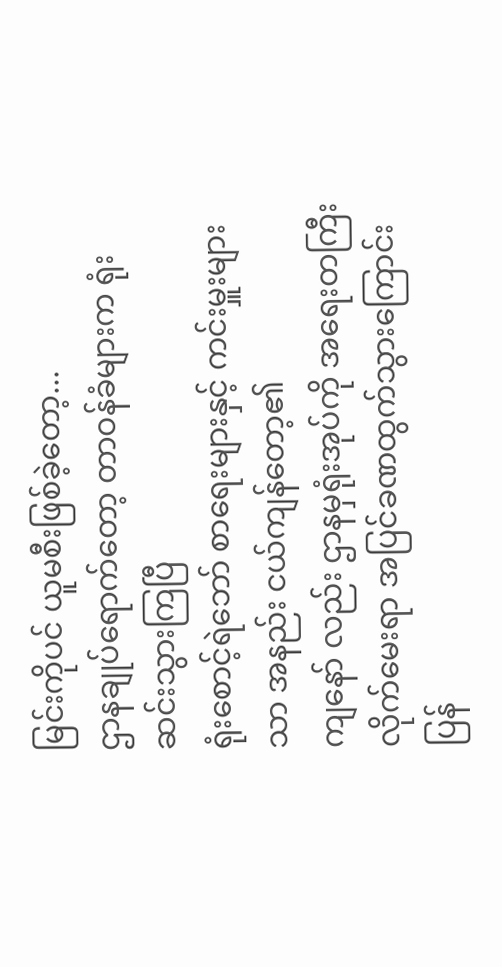မြင်းကိုပင် ယူမစီးဖြစ်ခဲ့တော့...
ဌာနချုပ်ရောက်တော့ တာဝန်ခံများက ရုံးဆင်းသွားကြပြီ
ရုံးစောင့်ရဲဘော် စာရေးများနှင့် ကင်းမှူးများသာ အနည်း ငယ်ကျန်တော့၏
ကျနော် လည်း ဌာနမှရုံးအုပ်ကို အရေးတကြီး လိုက်မေးရာ အပြင်ခဏထွက်သွားကြောင်း ပြန်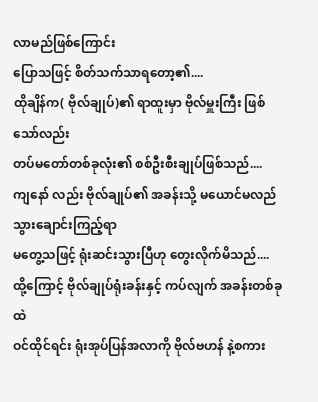လာမည်ဖြစ်ကြောင်း
ပြောသဖြင့် စိတ်သက်သာရတော့၏....
ထိုချိန်က( ဗိုလ်ချုပ်)၏ ရာထူးမှာ ဗိုလ်မှူးကြီး ဖြစ်သော်လည်း
တပ်မတော်တစ်ခုလုံး၏ စစ်ဦးစီးချုပ်ဖြစ်သည်....
ကျနော် လည်း ဗိုလ်ချုပ်၏ အခန်းသို့ မယောင်မလည် သွားချောင်းကြည့်ရာ
မတွေ့သဖြင့် ရုံးဆင်းသွားပြီဟု တွေးလိုက်မိသည်....
ထို့ကြောင့် ဗိုလ်ချုပ်ရုံးခန်းနှင့် ကပ်လျက် အခန်းတစ်ခုထဲ
ဝင်ထိုင်ရင်း ရုံးအုပ်ပြန်အလာကို ဗိုလ်ဗဟန် နဲ့စကား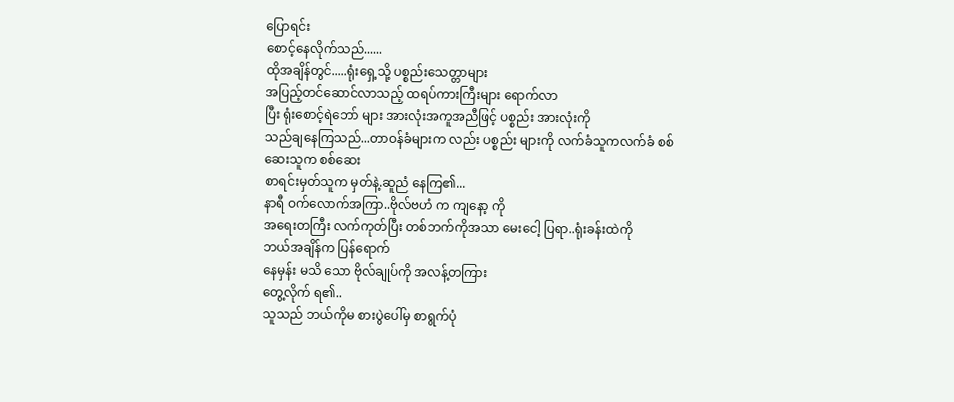ပြောရင်း
စောင့်နေလိုက်သည်......
ထိုအချိန်တွင်.....ရုံးရှေ့သို့ ပစ္စည်းသေတ္တာများ
အပြည့်တင်ဆောင်လာသည့် ထရပ်ကားကြီးများ ရောက်လာ
ပြီး ရုံးစောင့်ရဲဘော် များ အားလုံးအကူအညီဖြင့် ပစ္စည်း အားလုံးကို
သည်ချနေကြသည်...တာဝန်ခံများက လည်း ပစ္စည်း များကို လက်ခံသူကလက်ခံ စစ်ဆေးသူက စစ်ဆေး
စာရင်းမှတ်သူက မှတ်နဲ့.ဆူညံ နေကြ၏...
နာရီ ဝက်လောက်အကြာ..ဗိုလ်ဗဟံ က ကျနော့ ကို
အရေးတကြီး လက်ကုတ်ပြီး တစ်ဘက်ကိုအသာ မေးငေါ့ ပြရာ..ရုံးခန်းထဲကို
ဘယ်အချိန်က ပြန်ရောက်
နေမှန်း မသိ သော ဗိုလ်ချုပ်ကို အလန့်တကြား
တွေ့လိုက် ရ၏..
သူသည် ဘယ်ကိုမ စားပွဲပေါ်မှ စာရွက်ပုံ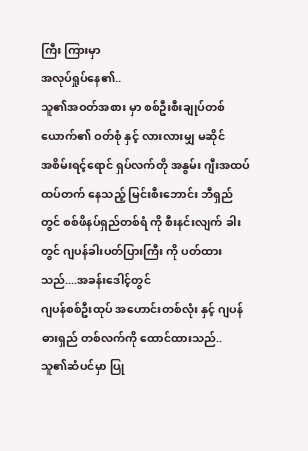ကြီး ကြားမှာ
အလုပ်ရှုပ်နေ၏..
သူ၏အဝတ်အစား မှာ စစ်ဦးစီးချုပ်တစ်ယောက်၏ ဝတ်စုံ နှင့် လားလားမျှ မဆိုင်
အစိမ်းရင့်ရောင် ရှပ်လက်တို အနွမ်း ဂျီးအထပ်ထပ်တက် နေသည့် မြင်းစီးဘောင်း ဘီရှည်
တွင် စစ်ဖိနပ်ရှည်တစ်ရံ ကို စီးနင်းလျက် ခါး
တွင် ဂျပန်ခါးပတ်ပြားကြီး ကို ပတ်ထားသည်....အခန်းဒေါင့်တွင်
ဂျပန်စစ်ဦးထုပ် အဟောင်းတစ်လုံး နှင့် ဂျပန် ဓားရှည် တစ်လက်ကို ထောင်ထားသည်..
သူ၏ဆံပင်မှာ ပြု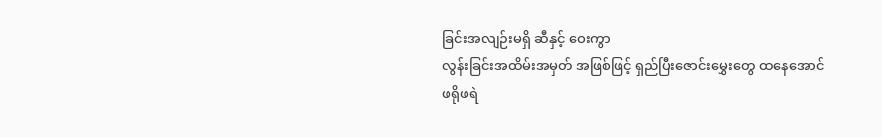ခြင်းအလျဉ်းမရှိ ဆီနှင့် ဝေးကွာ
လွန်းခြင်းအထိမ်းအမှတ် အဖြစ်ဖြင့် ရှည်ပြီးဇောင်းမွှေးတွေ ထနေအောင်
ဖရိုဖရဲ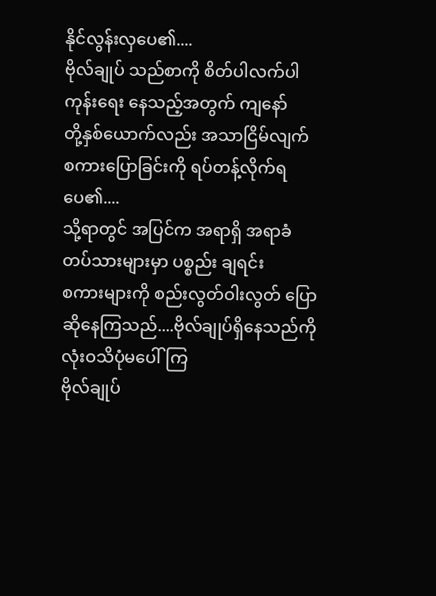နိုင်လွန်းလှပေ၏....
ဗိုလ်ချုပ် သည်စာကို စိတ်ပါလက်ပါ ကုန်းရေး နေသည့်အတွက် ကျနော်
တို့နှစ်ယောက်လည်း အသာငြိမ်လျက်
စကားပြောခြင်းကို ရပ်တန့်လိုက်ရပေ၏....
သို့ရာတွင် အပြင်က အရာရှိ အရာခံ တပ်သားများမှာ ပစ္စည်း ချရင်း
စကားများကို စည်းလွတ်ဝါးလွတ် ပြောဆိုနေကြသည်....ဗိုလ်ချုပ်ရှိနေသည်ကို
လုံးဝသိပုံမပေါ်ကြ
ဗိုလ်ချုပ်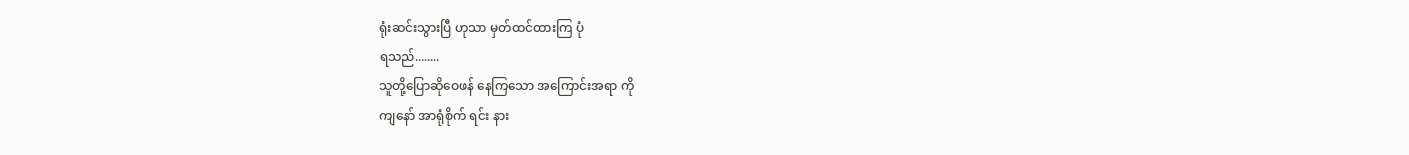ရုံးဆင်းသွားပြီ ဟုသာ မှတ်ထင်ထားကြ ပုံ
ရသည်........
သူတို့ပြောဆိုဝေဖန် နေကြသော အကြောင်းအရာ ကို
ကျနော် အာရုံစိုက် ရင်း နား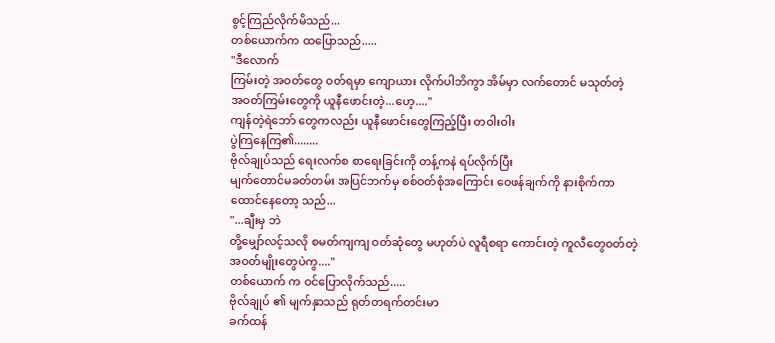စွင့်ကြည်လိုက်မိသည်...
တစ်ယောက်က ထပြောသည်.....
"ဒီလောက်
ကြမ်းတဲ့ အဝတ်တွေ ဝတ်ရမှာ ကျောယား လိုက်ပါဘိကွာ အိမ်မှာ လက်တောင် မသုတ်တဲ့
အဝတ်ကြမ်းတွေကို ယူနီဖောင်းတဲ့...ဟေ့...."
ကျန်တဲ့ရဲဘော် တွေကလည်း ယူနီဖောင်းတွေကြည့်ပြီး တဝါးဝါး
ပွဲကြနေကြ၏........
ဗိုလ်ချုပ်သည် ရေးလက်စ စာရေးခြင်းကို တန့်ကနဲ ရပ်လိုက်ပြီး
မျက်တောင်မခတ်တမ်း အပြင်ဘက်မှ စစ်ဝတ်စုံအကြောင်း ဝေဖန်ချက်ကို နားစိုက်ကာ
ထောင်နေတော့ သည်...
"...ချီးမှ ဘဲ
တို့မျှော်လင့်သလို စမတ်ကျကျ ဝတ်ဆုံတွေ မဟုတ်ပဲ လူရီစရာ ကောင်းတဲ့ ကူလီတွေဝတ်တဲ့
အဝတ်မျိုးတွေပဲကွ...."
တစ်ယောက် က ဝင်ပြောလိုက်သည်.....
ဗိုလ်ချုပ် ၏ မျက်နှာသည် ရုတ်တရက်တင်းမာ
ခက်ထန်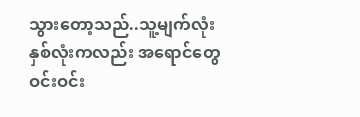သွားတော့သည်..သူ့မျက်လုံး နှစ်လုံးကလည်း အရောင်တွေ ဝင်းဝင်း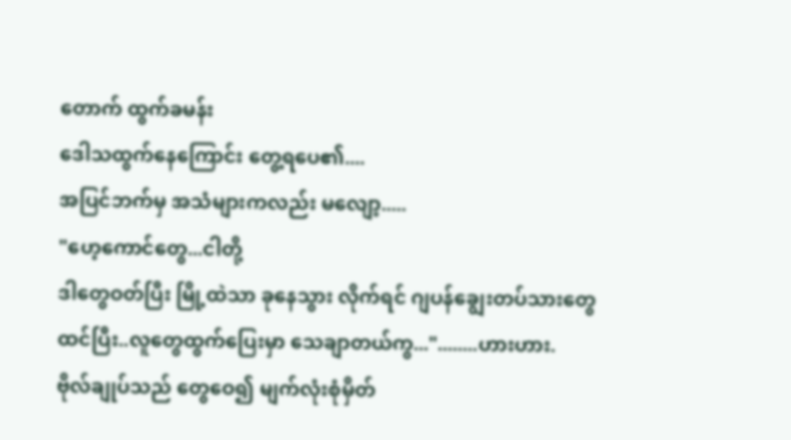တောက် ထွက်ခမန်း
ဒေါသထွက်နေကြောင်း တွေ့ရပေ၏....
အပြင်ဘက်မှ အသံများကလည်း မလျော့.....
"ဟေ့ကောင်တွေ...ငါတို့
ဒါတွေဝတ်ပြီး မြို့ထဲသာ ခုနေသွား လိုက်ရင် ဂျပန်ချွေးတပ်သားတွေ
ထင်ပြီး..လူတွေထွက်ပြေးမှာ သေချာတယ်ကွ..."........ဟားဟား.
ဗိုလ်ချုပ်သည် တွေဝေ၍ မျက်လုံးစုံမှိတ်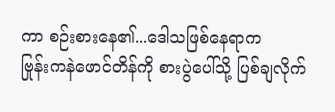ကာ စဉ်းစားနေ၏...ဒေါသဖြစ်နေရာက
ဗြုန်းကနဲဖောင်တိန်ကို စားပွဲပေါ်သို့ ပြစ်ချလိုက်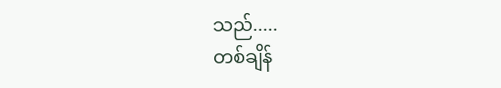သည်.....
တစ်ချိန်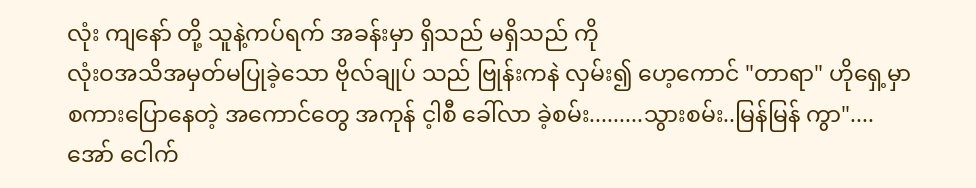လုံး ကျနော် တို့ သူနဲ့ကပ်ရက် အခန်းမှာ ရှိသည် မရှိသည် ကို
လုံးဝအသိအမှတ်မပြုခဲ့သော ဗိုလ်ချုပ် သည် ဗြုန်းကနဲ လှမ်း၍ ဟေ့ကောင် "တာရာ" ဟိုရှေ့မှာ
စကားပြောနေတဲ့ အကောင်တွေ အကုန် င့ါစီ ခေါ်လာ ခဲ့စမ်း.........သွားစမ်း..မြန်မြန် ကွာ"....
အော် ငေါက်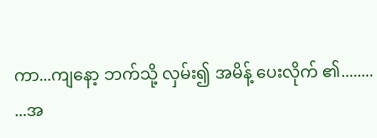ကာ...ကျနော့ ဘက်သို့ လှမ်း၍ အမိန့် ပေးလိုက် ၏........
...အ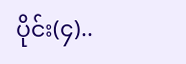ပိုင်း(၄)..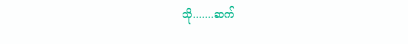သို.......ဆက်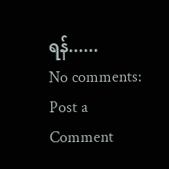ရန်......
No comments:
Post a Comment